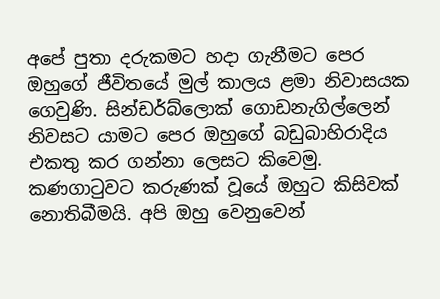අපේ පුතා දරුකමට හදා ගැනීමට පෙර ඔහුගේ ජීවිතයේ මුල් කාලය ළමා නිවාසයක ගෙවුණි. සින්ඩර්බ්ලොක් ගොඩනැගිල්ලෙන් නිවසට යාමට පෙර ඔහුගේ බඩුබාහිරාදිය එකතු කර ගන්නා ලෙසට කිවෙමු. කණගාටුවට කරුණක් වූයේ ඔහුට කිසිවක් නොතිබීමයි. අපි ඔහු වෙනුවෙන්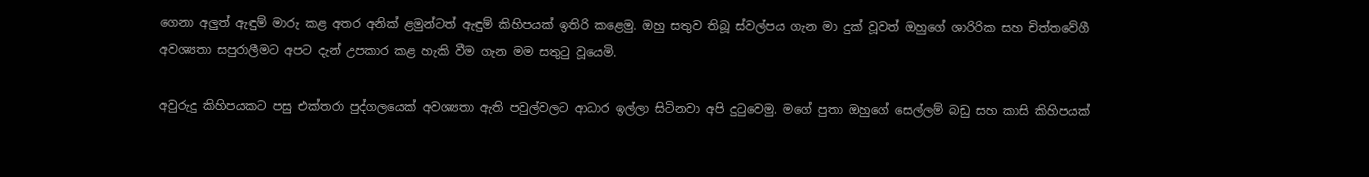ගෙනා අලුත් ඇඳුම් මාරු කළ අතර අනික් ළමුන්ටත් ඇඳුම් කිහිපයක් ඉතිරි කළෙමු. ඔහු සතුව තිබූ ස්වල්පය ගැන මා දුක් වූවත් ඔහුගේ ශාරිරික සහ චිත්තවේගී අවශ්‍යතා සපුරාලීමට අපට දැන් උපකාර කළ හැකි වීම ගැන මම සතුටු වූයෙමි.

අවුරුදු කිහිපයකට පසු එක්තරා පුද්ගලයෙක් අවශ්‍යතා ඇති පවුල්වලට ආධාර ඉල්ලා සිටිනවා අපි දුටුවෙමු. මගේ පුතා ඔහුගේ සෙල්ලම් බඩු සහ කාසි කිහිපයක්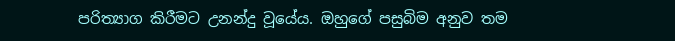පරිත්‍යාග කිරීමට උනන්දු වූයේය. ඔහුගේ පසුබිම අනුව තම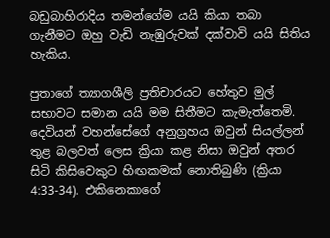බඩුබාහිරාදිය තමන්ගේම යයි කියා තබා ගැනීමට ඔහු වැඩි නැඹුරුවක් දක්වාවි යයි සිතිය හැකිය.

පුතාගේ ත්‍යාගශීලි ප්‍රතිචාරයට හේතුව මුල් සභාවට සමාන යයි මම සිතීමට කැමැත්තෙමි. දෙවියන් වහන්සේගේ අනුග්‍රහය ඔවුන් සියල්ලන් තුළ බලවත් ලෙස ක්‍රියා කළ නිසා ඔවුන් අතර සිටි කිසිවෙකුට හිඟකමක් නොතිබුණි (ක්‍රියා 4:33-34). එකිනෙකාගේ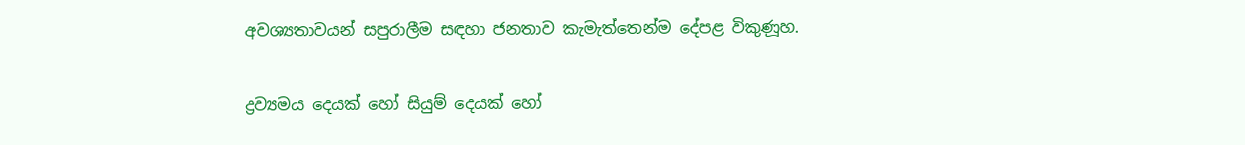අවශ්‍යතාවයන් සපුරාලීම සඳහා ජනතාව කැමැත්තෙන්ම දේපළ විකුණූහ.

ද්‍රව්‍යමය දෙයක් හෝ සියුම් දෙයක් හෝ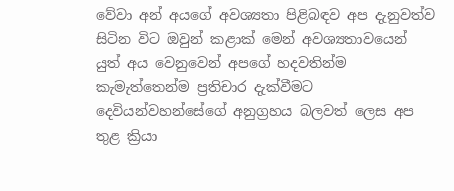වේවා අන් අයගේ අවශ්‍යතා පිළිබඳව අප දැනුවත්ව සිටින විට ඔවුන් කළාක් මෙන් අවශ්‍යතාවයෙන් යුත් අය වෙනුවෙන් අපගේ හදවතින්ම කැමැත්තෙන්ම ප්‍රතිචාර දැක්වීමට දෙවියන්වහන්සේගේ අනුග්‍රහය බලවත් ලෙස අප තුළ ක්‍රියා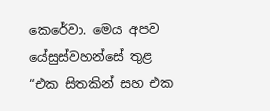කෙරේවා. මෙය අපව යේසුස්වහන්සේ තුළ
“එක සිතකින් සහ එක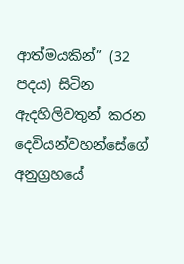ආත්මයකින්” (32 පදය) සිටින ඇදහිලිවතුන් කරන දෙවියන්වහන්සේගේ අනුග්‍රහයේ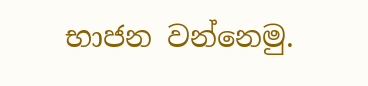භාජන වන්නෙමු.